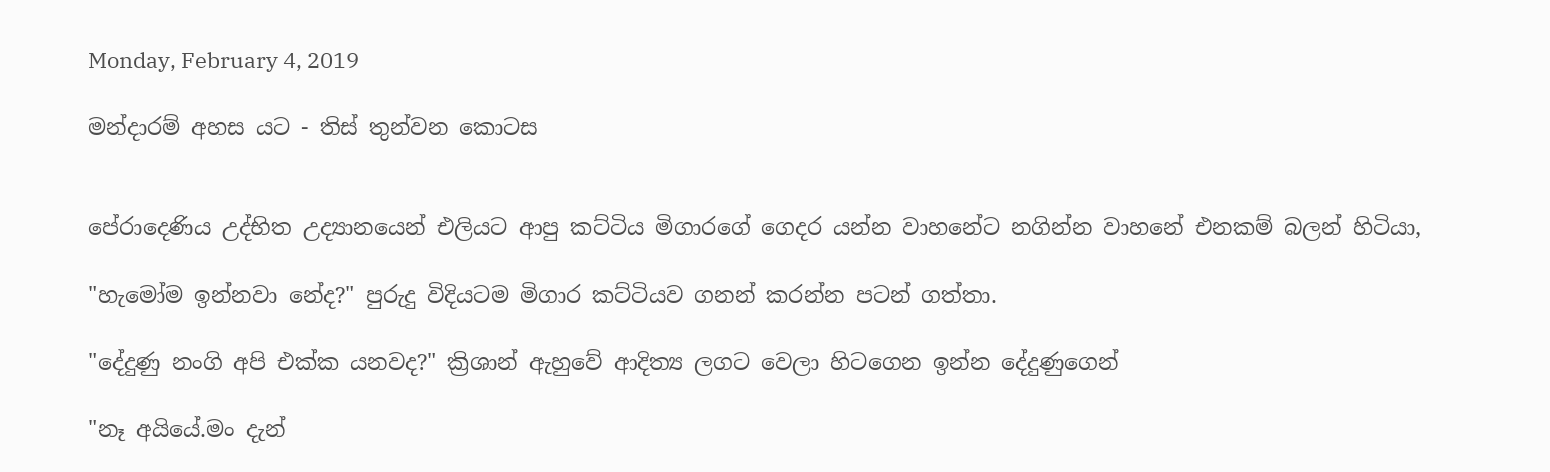Monday, February 4, 2019

මන්දාරම් අහස යට - තිස් තුන්වන කොටස


පේරාදෙණිය උද්භිත උද්‍යානයෙන් එලියට ආපු කට්ටිය මිගාරගේ ගෙදර යන්න වාහනේට නගින්න වාහනේ එනකම් බලන් හිටියා,

"හැමෝම ඉන්නවා නේද?" පුරුදු විදියටම මිගාර කට්ටියව ගනන් කරන්න පටන් ගත්තා.

"දේදුණු නංගි අපි එක්ක යනවද?" ක්‍රිශාන් ඇහුවේ ආදිත්‍ය ලගට වෙලා හිටගෙන ඉන්න දේදුණුගෙන්

"නෑ අයියේ.මං දැන්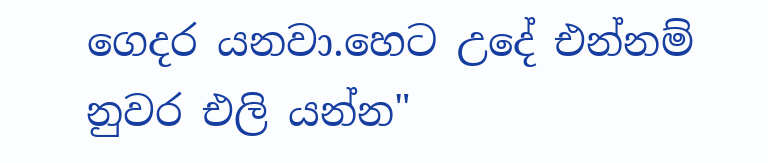ගෙදර යනවා.හෙට උදේ එන්නම් නුවර එලි යන්න"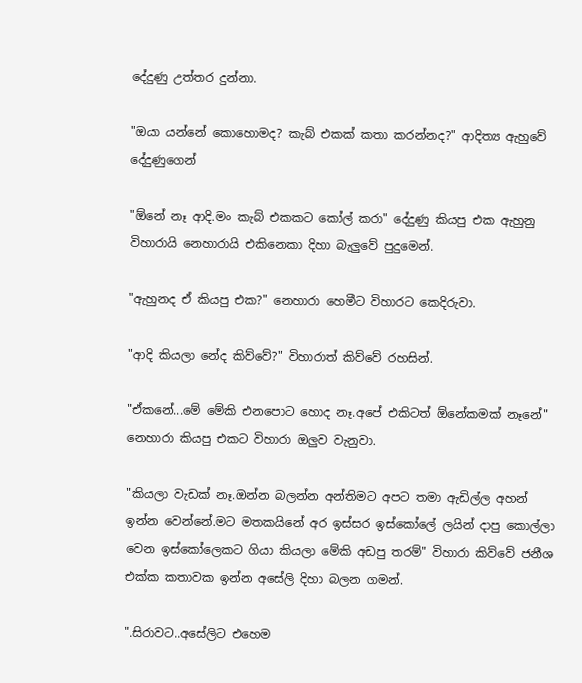දේදුණු උත්තර දුන්නා.

"ඔයා යන්නේ කොහොමද? කැබ් එකක් කතා කරන්නද?" ආදිත්‍ය ඇහුවේ දේදුණුගෙන්

"ඕනේ නෑ ආදි.මං කැබ් එකකට කෝල් කරා" දේදුණු කියපු එක ඇහුනු විහාරායි නෙහාරායි එකිනෙකා දිහා බැලුවේ පුදුමෙන්.

"ඇහුනද ඒ කියපු එක?" නෙහාරා හෙමීට විහාරට කෙදිරුවා.

"ආදි කියලා නේද කිව්වේ?" විහාරාත් කිව්වේ රහසින්.

"ඒකනේ...මේ මේකි එනපොට හොද නෑ.අපේ එකිටත් ඕනේකමක් නෑනේ" නෙහාරා කියපු එකට විහාරා ඔලුව වැනුවා.

"කියලා වැඩක් නෑ.ඔන්න බලන්න අන්තිමට අපට තමා ඇඩිල්ල අහන් ඉන්න වෙන්නේ.මට මතකයිනේ අර ඉස්සර ඉස්කෝලේ ලයින් දාපු කොල්ලා වෙන ඉස්කෝලෙකට ගියා කියලා මේකි අඩපු තරම්" විහාරා කිව්වේ ජනීශ එක්ක කතාවක ඉන්න අසේලි දිහා බලන ගමන්.

".සිරාවට..අසේලිට එහෙම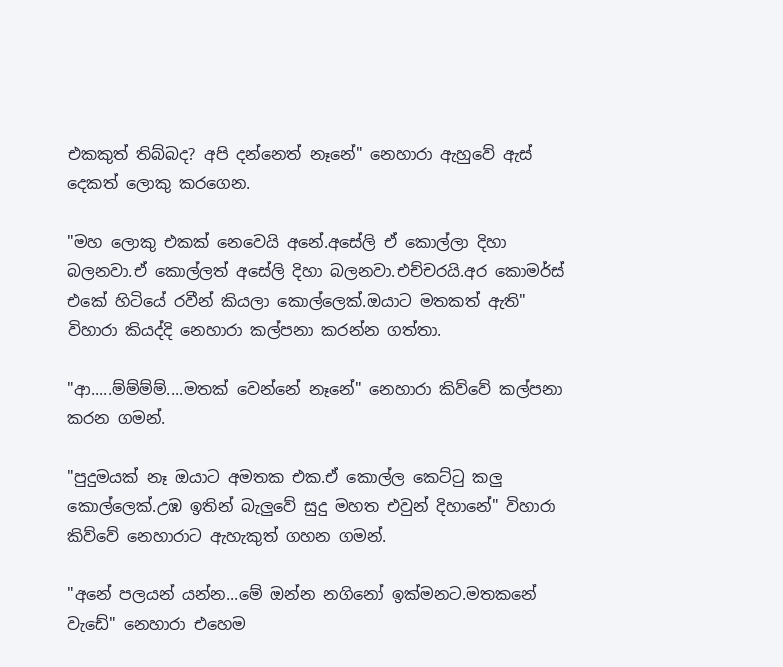එකකුත් තිබ්බද? අපි දන්නෙත් නෑනේ" නෙහාරා ඇහුවේ ඇස් දෙකත් ලොකු කරගෙන.

"මහ ලොකු එකක් නෙවෙයි අනේ.අසේලි ඒ කොල්ලා දිහා බලනවා.ඒ කොල්ලත් අසේලි දිහා බලනවා.එච්චරයි.අර කොමර්ස් එකේ හිටියේ රවීන් කියලා කොල්ලෙක්.ඔයාට මතකත් ඇති" විහාරා කියද්දි නෙහාරා කල්පනා කරන්න ගත්තා.

"ආ.....ම්ම්ම්ම්....මතක් වෙන්නේ නෑනේ" නෙහාරා කිව්වේ කල්පනා කරන ගමන්.

"පුදුමයක් නෑ ඔයාට අමතක එක.ඒ කොල්ල කෙට්ටු කලු කොල්ලෙක්.උඹ ඉතින් බැලුවේ සුදු මහත එවුන් දිහානේ" විහාරා කිව්වේ නෙහාරාට ඇහැකුත් ගහන ගමන්.

"අනේ පලයන් යන්න...මේ ඔන්න නගිනෝ ඉක්මනට.මතකනේ වැඩේ" නෙහාරා එහෙම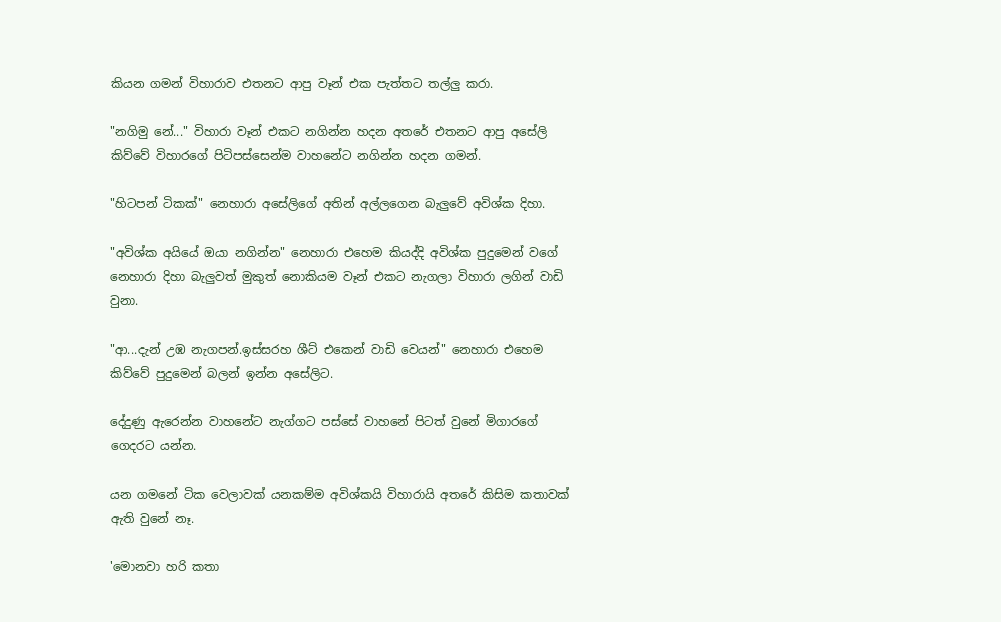කියන ගමන් විහාරාව එතනට ආපු වෑන් එක පැත්තට තල්ලු කරා.

"නගිමු නේ..." විහාරා වෑන් එකට නගින්න හදන අතරේ එතනට ආපු අසේලි කිව්වේ විහාරගේ පිටිපස්සෙන්ම වාහනේට නගින්න හදන ගමන්.

"හිටපන් ටිකක්" නෙහාරා අසේලිගේ අතින් අල්ලගෙන බැලුවේ අවිශ්ක දිහා.

"අවිශ්ක අයියේ ඔයා නගින්න" නෙහාරා එහෙම කියද්දි අවිශ්ක පුදුමෙන් වගේ නෙහාරා දිහා බැලුවත් මුකුත් නොකියම වෑන් එකට නැගලා විහාරා ලගින් වාඩි වුනා.

"ආ...දැන් උඹ නැගපන්.ඉස්සරහ ශීට් එකෙන් වාඩි වෙයන්" නෙහාරා එහෙම කිව්වේ පුදුමෙන් බලන් ඉන්න අසේලිට.

දේදුණු ඇරෙන්න වාහනේට නැග්ගට පස්සේ වාහනේ පිටත් වුනේ මිගාරගේ ගෙදරට යන්න.

යන ගමනේ ටික වෙලාවක් යනකම්ම අවිශ්කයි විහාරායි අතරේ කිසිම කතාවක් ඇති වුනේ නෑ.

'මොනවා හරි කතා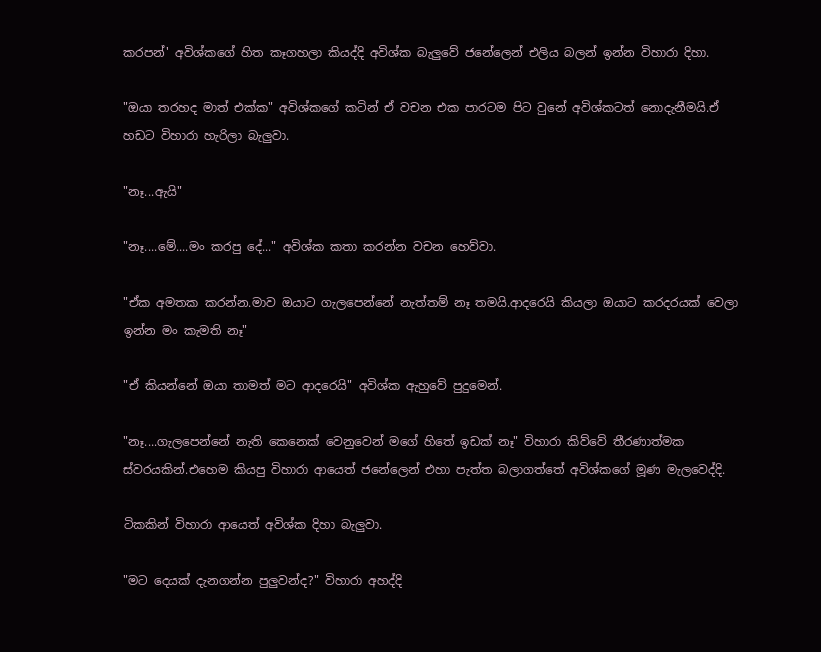කරපන්' අවිශ්කගේ හිත කෑගහලා කියද්දි අවිශ්ක බැලුවේ ජනේලෙන් එලිය බලන් ඉන්න විහාරා දිහා.

"ඔයා තරහද මාත් එක්ක" අවිශ්කගේ කටින් ඒ වචන එක පාරටම පිට වුනේ අවිශ්කටත් නොදැනීමයි.ඒ හඩට විහාරා හැරිලා බැලුවා.

"නෑ...ඇයි"

"නෑ....මේ....මං කරපු දේ..." අවිශ්ක කතා කරන්න වචන හෙව්වා.

"ඒක අමතක කරන්න.මාව ඔයාට ගැලපෙන්නේ නැත්තම් නෑ තමයි.ආදරෙයි කියලා ඔයාට කරදරයක් වෙලා ඉන්න මං කැමති නෑ"

"ඒ කියන්නේ ඔයා තාමත් මට ආදරෙයි" අවිශ්ක ඇහුවේ පුදුමෙන්.

"නෑ....ගැලපෙන්නේ නැති කෙනෙක් වෙනුවෙන් මගේ හිතේ ඉඩක් නෑ" විහාරා කිව්වේ තීරණාත්මක ස්වරයකින්.එහෙම කියපු විහාරා ආයෙත් ජනේලෙන් එහා පැත්ත බලාගත්තේ අවිශ්කගේ මූණ මැලවෙද්දි.

ටිකකින් විහාරා ආයෙත් අවිශ්ක දිහා බැලුවා.

"මට දෙයක් දැනගන්න පුලුවන්ද?" විහාරා අහද්දි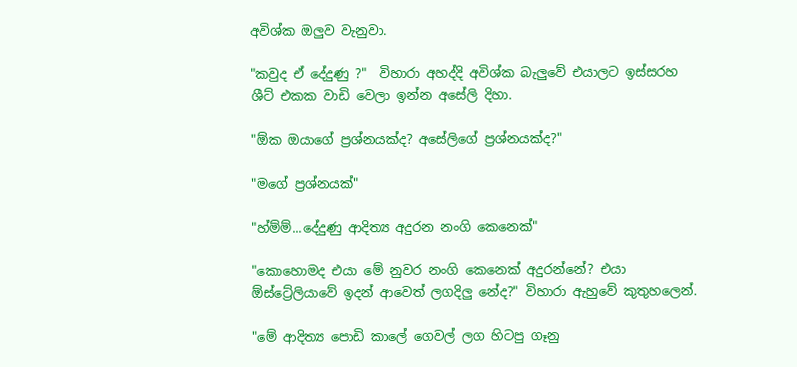අවිශ්ක ඔලුව වැනුවා.

"කවුද ඒ දේදුණු ?"  විහාරා අහද්දි අවිශ්ක බැලුවේ එයාලට ඉස්සරහ ශීට් එකක වාඩි වෙලා ඉන්න අසේලි දිහා.

"ඕක ඔයාගේ ප්‍රශ්නයක්ද? අසේලිගේ ප්‍රශ්නයක්ද?"

"මගේ ප්‍රශ්නයක්"

"හ්ම්ම්...දේදුණු ආදිත්‍ය අදුරන නංගි කෙනෙක්"

"කොහොමද එයා මේ නුවර නංගි කෙනෙක් අදුරන්නේ? එයා ඕස්ට්‍රේලියාවේ ඉදන් ආවෙත් ලගදිලු නේද?" විහාරා ඇහුවේ කුතුහලෙන්.

"මේ ආදිත්‍ය පොඩි කාලේ ගෙවල් ලග හිටපු ගෑනු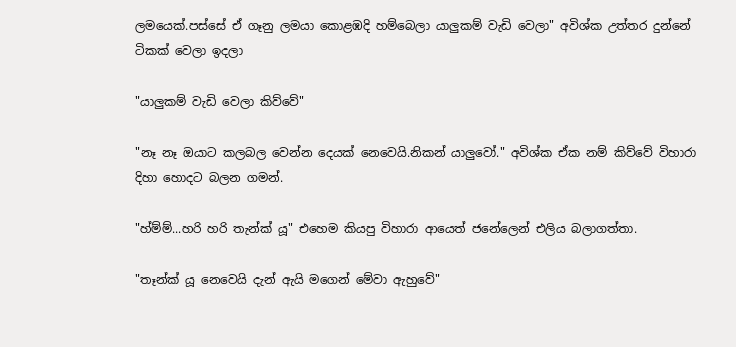ලමයෙක්.පස්සේ ඒ ගෑනු ලමයා කොළඹදි හම්බෙලා යාලුකම් වැඩි වෙලා" අවිශ්ක උත්තර දුන්නේ ටිකක් වෙලා ඉදලා

"යාලුකම් වැඩි වෙලා කිව්වේ"

"නෑ නෑ ඔයාට කලබල වෙන්න දෙයක් නෙවෙයි.නිකන් යාලුවෝ." අවිශ්ක ඒක නම් කිව්වේ විහාරා දිහා හොදට බලන ගමන්.

"හ්ම්ම්...හරි හරි තැන්ක් යූ" එහෙම කියපු විහාරා ආයෙත් ජනේලෙන් එලිය බලාගත්තා.

"තෑන්ක් යූ නෙවෙයි දැන් ඇයි මගෙන් මේවා ඇහුවේ"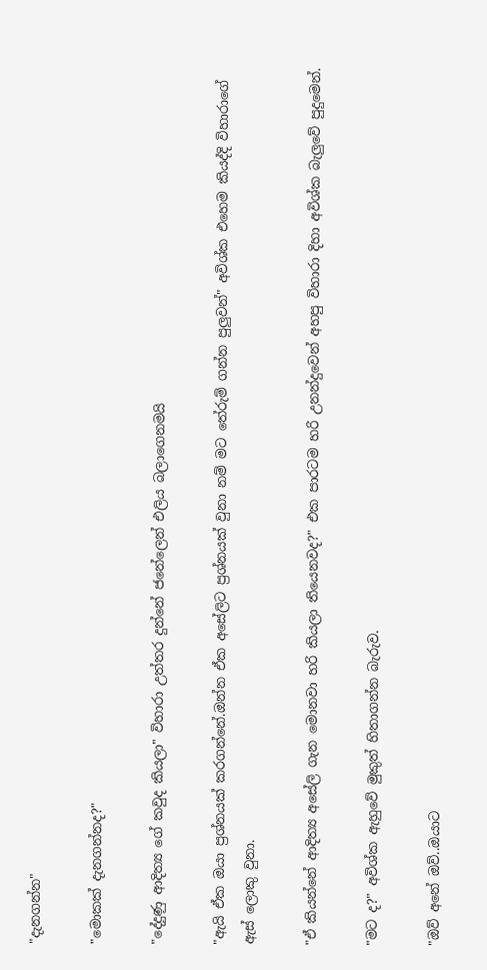"දැනගන්න"

"මොකක් දැනගන්නද?"

"දේදුණු ආදිත්‍ය ගේ කවුද කියලා" විහාරා උත්තර දුන්නේ ජනේලෙන් එලිය බලාගෙනමයි

"ඇයි ඒක ඔයා ප්‍රශ්නයක් කරගන්නේ.ඔන්න ඒක අසේලිට ප්‍රශ්නයක් වුනා නම් මට තේරුම් ගන්න පුලුවන්" අවිශ්ක එහෙම කියද්දි විහාරාගේ ඇස් ලොකු වුනා.

"ඒ කියන්නේ ආදිත්‍ය අසේලි ගැන මොනවා හරි කියලා තියෙනවද?" එක පාරටම හරි උනන්දුවෙන් අහපු විහාරා දිහා අවිශ්ක බැලුවේ පුදුමෙන්.

"මට ද?" අවිශ්ක ඇහුවේ මුකුත් හිතාගන්න බැරුව.

"ඔව් අනේ ඔව්..ඔයාට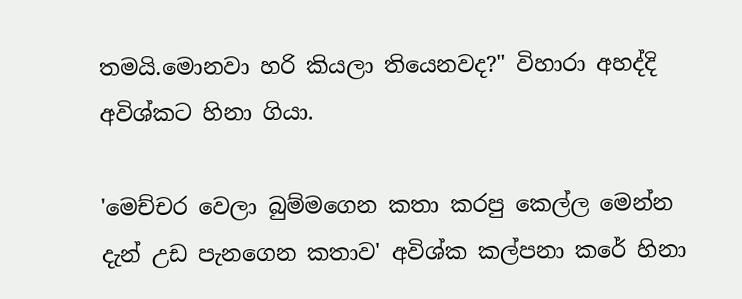තමයි.මොනවා හරි කියලා තියෙනවද?" විහාරා අහද්දි අවිශ්කට හිනා ගියා.

'මෙච්චර වෙලා බුම්මගෙන කතා කරපු කෙල්ල මෙන්න දැන් උඩ පැනගෙන කතාව' අවිශ්ක කල්පනා කරේ හිනා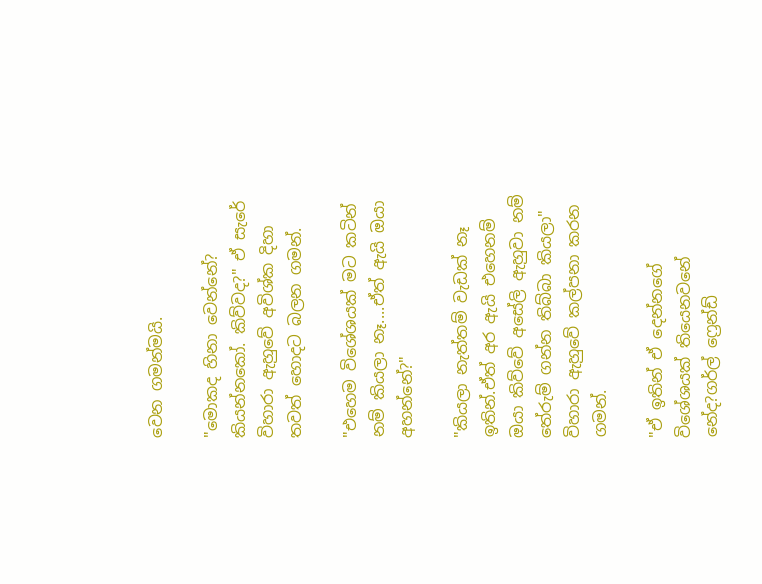වෙන ගමන්මයි.

"මොකද හිනා වෙන්නේ? කියන්නකෝ. කිව්වද?" ඒ සැරේ විහාරා ඇහුවේ අවිශ්ක දිහා තවත් හොදට බලන ගමන්.

"එහෙම විශේශයක් මට කටින් නම් කියලා නෑ....ඒත් ඇයි ඔයා අහන්නේ?"

"කියලා නැත්තම් වැඩක් නෑ ඉතින්.ඒත් අර ඇයි එහෙනම් ඔයා කිව්වේ අසේලි ඇහුවා නම් තේරුම් ගන්න තිබ්බා කියලා" විහාරා ඇහුවේ කල්පනා කරන ගමන්.

"ඒ ඉතින් ඒ දෙන්නගේ විශේශයක් තියෙනවනේ නේද?ගර්ල් ෆ්‍රෙන්ඩ්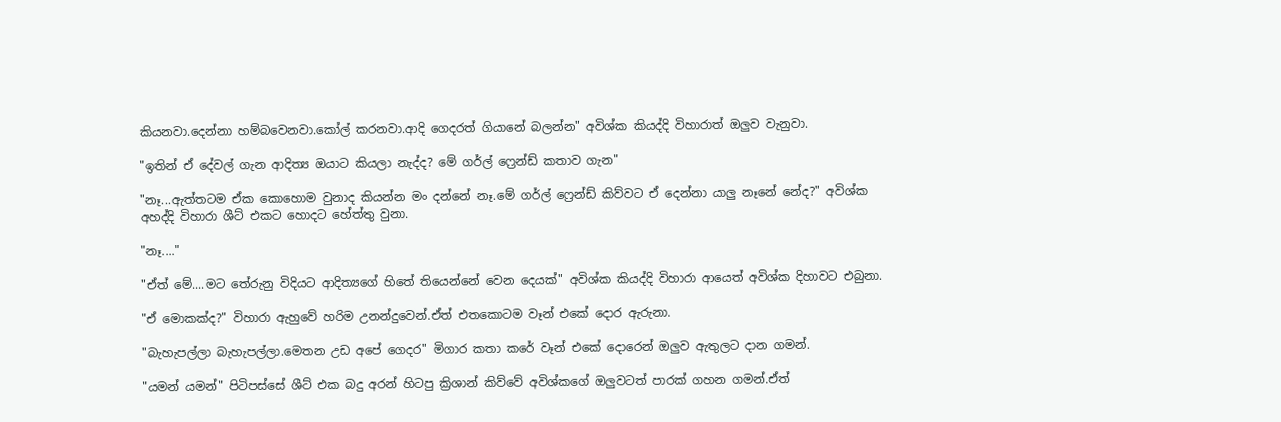කියනවා.දෙන්නා හම්බවෙනවා.කෝල් කරනවා.ආදි ගෙදරත් ගියානේ බලන්න" අවිශ්ක කියද්දි විහාරාත් ඔලුව වැනුවා.

"ඉතින් ඒ දේවල් ගැන ආදිත්‍ය ඔයාට කියලා නැද්ද? මේ ගර්ල් ෆ්‍රෙන්ඩ් කතාව ගැන"

"නෑ...ඇත්තටම ඒක කොහොම වුනාද කියන්න මං දන්නේ නෑ.මේ ගර්ල් ෆ්‍රෙන්ඩ් කිව්වට ඒ දෙන්නා යාලු නෑනේ නේද?" අවිශ්ක අහද්දි විහාරා ශීට් එකට හොදට හේත්තු වුනා.

"නෑ...."

"ඒත් මේ....මට තේරුනු විදියට ආදිත්‍යගේ හිතේ තියෙන්නේ වෙන දෙයක්" අවිශ්ක කියද්දි විහාරා ආයෙත් අවිශ්ක දිහාවට එබුනා.

"ඒ මොකක්ද?" විහාරා ඇහුවේ හරිම උනන්දුවෙන්.ඒත් එතකොටම වෑන් එකේ දොර ඇරුනා.

"බැහැපල්ලා බැහැපල්ලා.මෙතන උඩ අපේ ගෙදර" මිගාර කතා කරේ වෑන් එකේ දොරෙන් ඔලුව ඇතුලට දාන ගමන්.

"යමන් යමන්" පිටිපස්සේ ශීට් එක බදු අරන් හිටපු ක්‍රිශාන් කිව්වේ අවිශ්කගේ ඔලුවටත් පාරක් ගහන ගමන්.ඒත්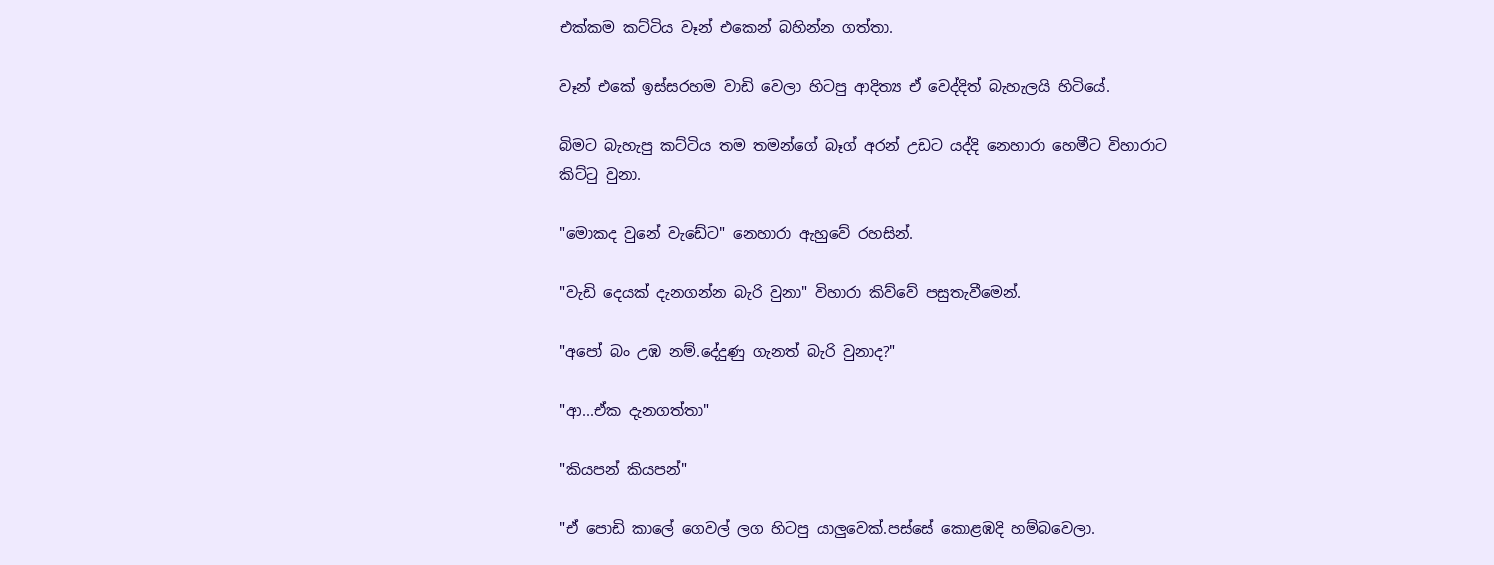එක්කම කට්ටිය වෑන් එකෙන් බහින්න ගත්තා.

වෑන් එකේ ඉස්සරහම වාඩි වෙලා හිටපු ආදිත්‍ය ඒ වෙද්දිත් බැහැලයි හිටියේ.

බිමට බැහැපු කට්ටිය තම තමන්ගේ බෑග් අරන් උඩට යද්දි නෙහාරා හෙමීට විහාරාට කිට්ටු වුනා.

"මොකද වුනේ වැඩේට" නෙහාරා ඇහුවේ රහසින්.

"වැඩි දෙයක් දැනගන්න බැරි වුනා" විහාරා කිව්වේ පසුතැවීමෙන්.

"අපෝ බං උඹ නම්.දේදුණු ගැනත් බැරි වුනාද?"

"ආ...ඒක දැනගත්තා"

"කියපන් කියපන්"

"ඒ පොඩි කාලේ ගෙවල් ලග හිටපු යාලුවෙක්.පස්සේ කොළඹදි හම්බවෙලා.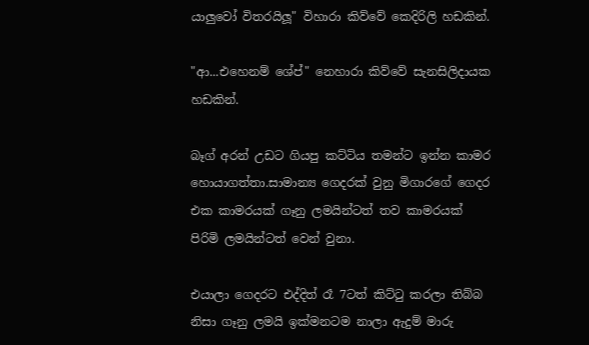යාලුවෝ විතරයිලූ" විහාරා කිව්වේ කෙදිරිලි හඩකින්.

"ආ...එහෙනම් ශේප්" නෙහාරා කිව්වේ සැනසිලිදායක හඩකින්.

බෑග් අරන් උඩට ගියපු කට්ටිය තමන්ට ඉන්න කාමර හොයාගත්තා.සාමාන්‍ය ගෙදරක් වුනු මිගාරගේ ගෙදර එක කාමරයක් ගෑනු ලමයින්ටත් තව කාමරයක් පිරිමි ලමයින්ටත් වෙන් වුනා.

එයාලා ගෙදරට එද්දිත් රෑ 7ටත් කිට්ටු කරලා තිබ්බ නිසා ගෑනු ලමයි ඉක්මනටම නාලා ඇදුම් මාරු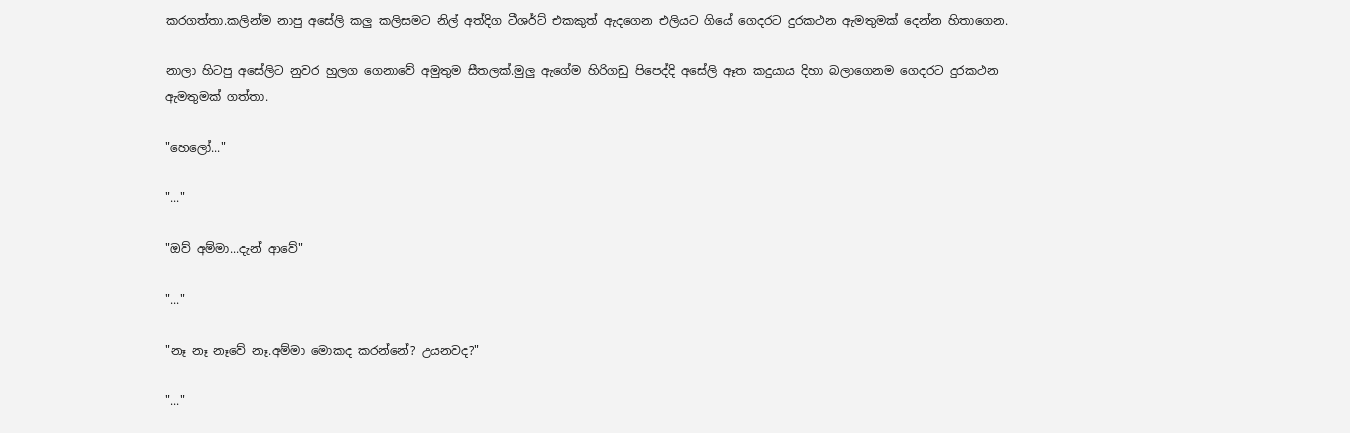කරගත්තා.කලින්ම නාපු අසේලි කලු කලිසමට නිල් අත්දිග ටීශර්ට් එකකුත් ඇදගෙන එලියට ගියේ ගෙදරට දුරකථන ඇමතුමක් දෙන්න හිතාගෙන.

නාලා හිටපු අසේලිට නුවර හුලග ගෙනාවේ අමුතුම සීතලක්.මුලු ඇගේම හිරිගඩු පිපෙද්දි අසේලි ඈත කදුයාය දිහා බලාගෙනම ගෙදරට දුරකථන ඇමතුමක් ගත්තා.

"හෙලෝ..."

"..."

"ඔව් අම්මා...දැන් ආවේ"

"..."

"නෑ නෑ නෑවේ නෑ.අම්මා මොකද කරන්නේ? උයනවද?"

"..."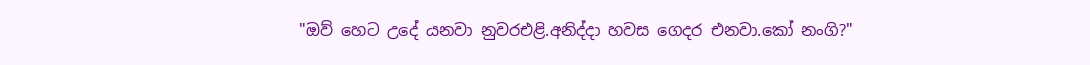"ඔව් හෙට උදේ යනවා නුවරඑළි.අනිද්දා හවස ගෙදර එනවා.කෝ නංගි?"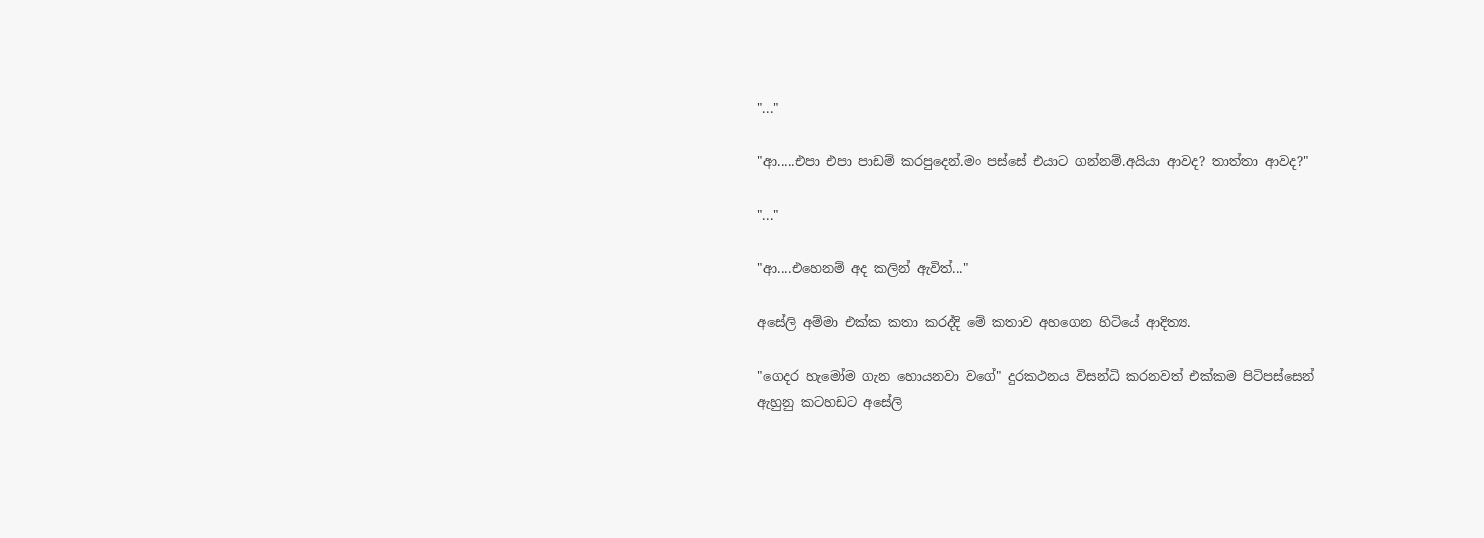"..."

"ආ.....එපා එපා පාඩම් කරපුදෙන්.මං පස්සේ එයාට ගන්නම්.අයියා ආවද? තාත්තා ආවද?"

"..."

"ආ....එහෙනම් අද කලින් ඇවිත්..."

අසේලි අම්මා එක්ක කතා කරද්දි මේ කතාව අහගෙන හිටියේ ආදිත්‍ය.

"ගෙදර හැමෝම ගැන හොයනවා වගේ" දුරකථනය විසන්ධි කරනවත් එක්කම පිටිපස්සෙන් ඇහුනු කටහඩට අසේලි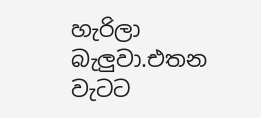හැරිලා බැලුවා.එතන වැටට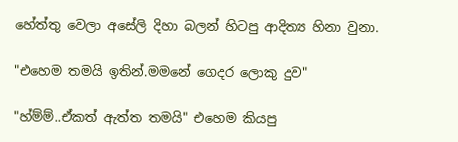හේත්තු වෙලා අසේලි දිහා බලන් හිටපු ආදිත්‍ය හිනා වුනා.

"එහෙම තමයි ඉතින්.මමනේ ගෙදර ලොකු දුව"

"හ්ම්ම්..ඒකත් ඇත්ත තමයි" එහෙම කියපු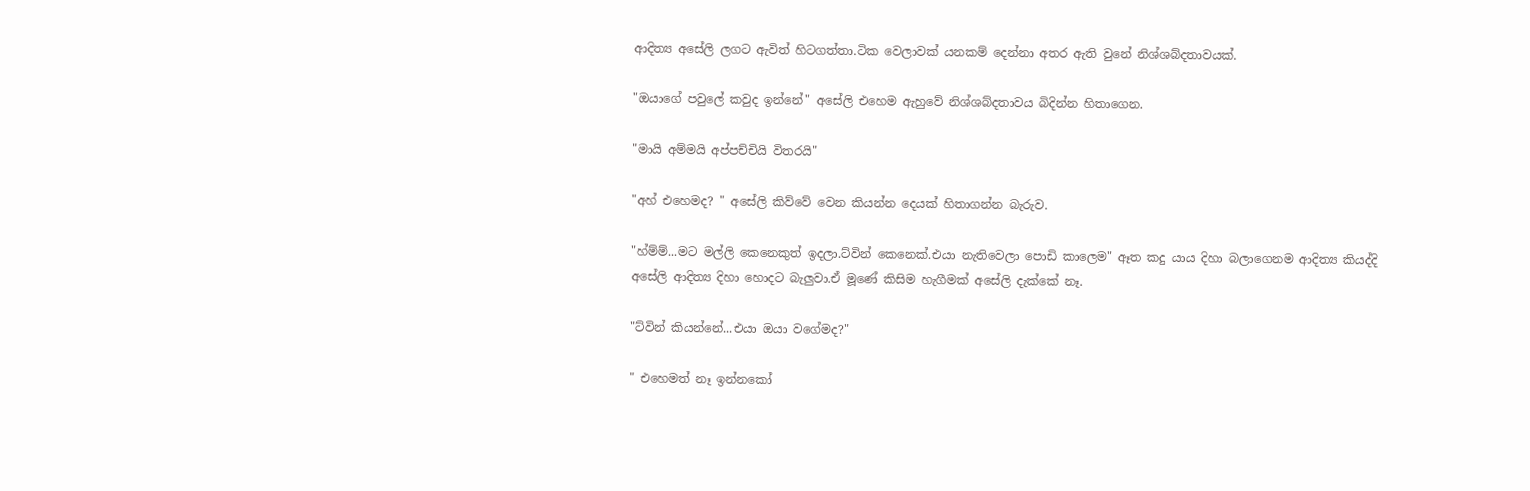ආදිත්‍ය අසේලි ලගට ඇවිත් හිටගත්තා.ටික වෙලාවක් යනකම් දෙන්නා අතර ඇති වුනේ නිශ්ශබ්දතාවයක්.

"ඔයාගේ පවුලේ කවුද ඉන්නේ" අසේලි එහෙම ඇහුවේ නිශ්ශබ්දතාවය බිදින්න හිතාගෙන.

"මායි අම්මයි අප්පච්චියි විතරයි"

"අහ් එහෙමද? " අසේලි කිව්වේ වෙන කියන්න දෙයක් හිතාගන්න බැරුව.

"හ්ම්ම්...මට මල්ලි කෙනෙකුත් ඉදලා.ට්වින් කෙනෙක්.එයා නැතිවෙලා පොඩි කාලෙම" ඈත කදු යාය දිහා බලාගෙනම ආදිත්‍ය කියද්දි අසේලි ආදිත්‍ය දිහා හොදට බැලුවා.ඒ මූණේ කිසිම හැගීමක් අසේලි දැක්කේ නෑ.

"ට්වින් කියන්නේ...එයා ඔයා වගේමද?"

" එහෙමත් නෑ ඉන්නකෝ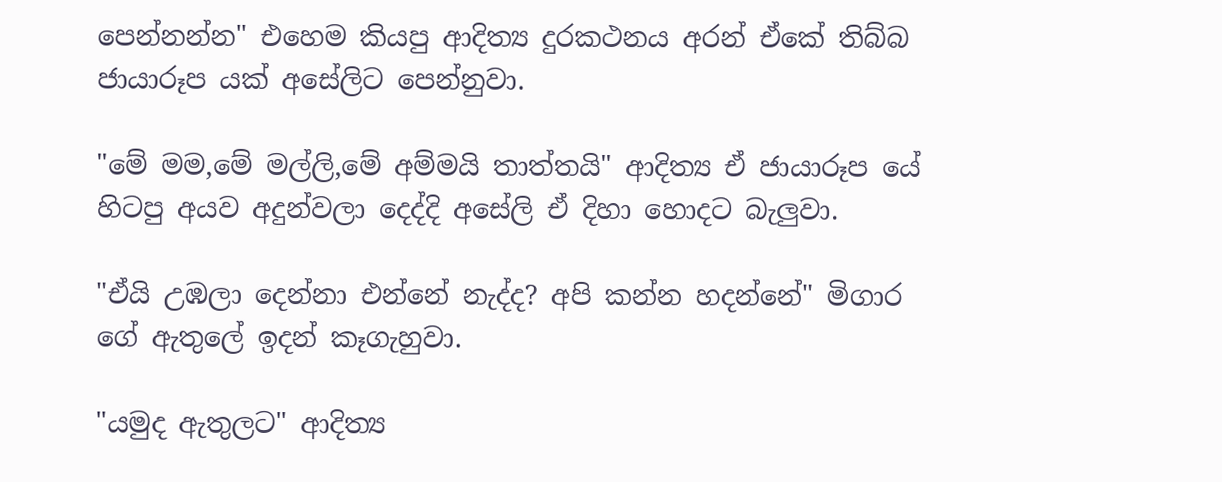පෙන්නන්න" එහෙම කියපු ආදිත්‍ය දුරකථනය අරන් ඒකේ තිබ්බ ජායාරූප යක් අසේලිට පෙන්නුවා.

"මේ මම,මේ මල්ලි,මේ අම්මයි තාත්තයි" ආදිත්‍ය ඒ ජායාරූප යේ හිටපු අයව අදුන්වලා දෙද්දි අසේලි ඒ දිහා හොදට බැලුවා.

"ඒයි උඹලා දෙන්නා එන්නේ නැද්ද? අපි කන්න හදන්නේ" මිගාර ගේ ඇතුලේ ඉදන් කෑගැහුවා.

"යමුද ඇතුලට" ආදිත්‍ය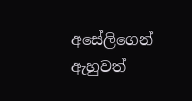අසේලිගෙන් ඇහුවත්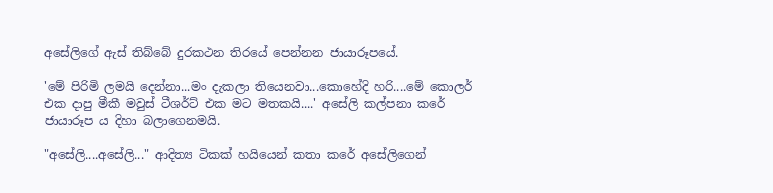අසේලිගේ ඇස් තිබ්බේ දුරකථන තිරයේ පෙන්නන ජායාරූපයේ.

'මේ පිරිමි ලමයි දෙන්නා...මං දැකලා තියෙනවා...කොහේදි හරි....මේ කොලර් එක දාපු මීකී මවුස් ටීශර්ට් එක මට මතකයි....' අසේලි කල්පනා කරේ ජායාරූප ය දිහා බලාගෙනමයි.

"අසේලි....අසේලි..." ආදිත්‍ය ටිකක් හයියෙන් කතා කරේ අසේලිගෙන්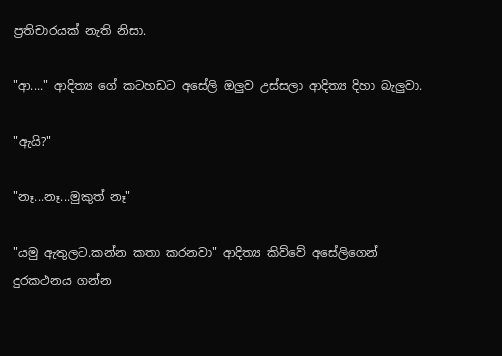ප්‍රතිචාරයක් නැති නිසා.

"ආ...." ආදිත්‍ය ගේ කටහඩට අසේලි ඔලුව උස්සලා ආදිත්‍ය දිහා බැලුවා.

"ඇයි?"

"නෑ...නෑ...මුකුත් නෑ"

"යමු ඇතුලට.කන්න කතා කරනවා" ආදිත්‍ය කිව්වේ අසේලිගෙන් දුරකථනය ගන්න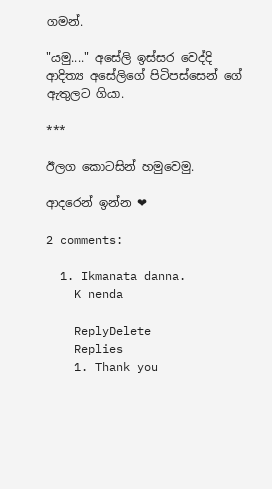ගමන්.

"යමු...." අසේලි ඉස්සර වෙද්දි ආදිත්‍ය අසේලිගේ පිටිපස්සෙන් ගේ ඇතුලට ගියා.

***

ඊලග කොටසින් හමුවෙමු.

ආදරෙන් ඉන්න ❤

2 comments:

  1. Ikmanata danna.
    K nenda

    ReplyDelete
    Replies
    1. Thank you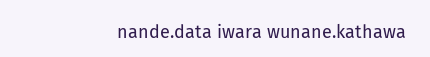nande.data iwara wunane.kathawa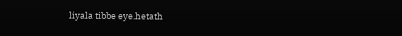liyala tibbe eye.hetath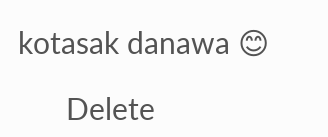kotasak danawa 😊

      Delete